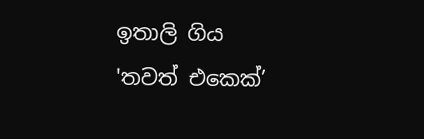ඉතාලි ගිය 'තවත් එකෙක්’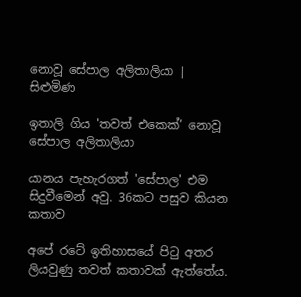නොවූ සේපාල අලිතාලියා | සිළුමිණ

ඉතාලි ගිය 'තවත් එකෙක්’ නොවූ සේපාල අලිතාලියා

යානය පැහැරගත් 'සේපාල' එම සිදුවීමෙන් අවු. 36කට පසුව කියන කතාව

අපේ රටේ ඉතිහාසයේ පිටු අතර ලියවුණු තවත් කතාවක් ඇත්තේය.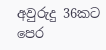අවුරුදු 36කට පෙර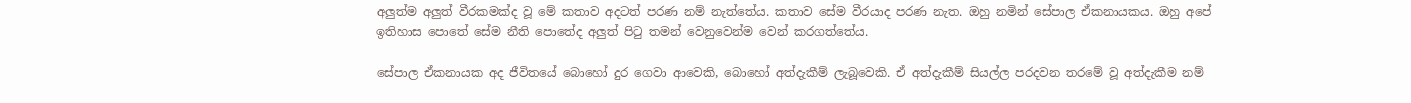අලුත්ම අලුත් වීරකමක්ද වූ මේ කතාව අදටත් පරණ නම් නැත්තේය. කතාව සේම වීරයාද පරණ නැත. ඔහු නමින් සේපාල ඒකනායකය. ඔහු අපේ ඉතිහාස පොතේ සේම නීති පොතේද අලුත් පිටු තමන් වෙනුවෙන්ම වෙන් කරගත්තේය.

සේපාල ඒකනායක අද ජීවිතයේ බොහෝ දුර ගෙවා ආවෙකි, බොහෝ අත්දැකීම් ලැබූවෙකි. ඒ අත්දැකීම් සියල්ල පරදවන තරමේ වූ අත්දැකීම නම්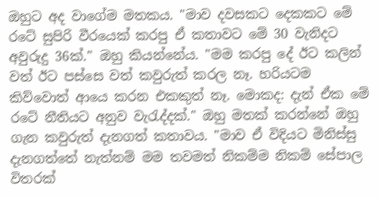ඔහුට අද වාගේම මතකය. "මාව දවසකට දෙකකට මේ රටේ සුපිරි වීරයෙක් කරපු ඒ කතාවට මේ 30 වැනිදට අවුරුදු 36ක්." ඔහු කියන්නේය. "මම කරපු දේ ඊට කලින් වත් ඊට පස්සෙ වත් කවුරුත් කරල නෑ. හරියටම කිව්වොත් ආයෙ කරන එකකුත් නෑ. මොකද: දැන් ඒක මේ රටේ නීතියට අනුව වැරැද්දක්." ඔහු මතක් කරන්නේ ඔහු ගැන කවුරුත් දැනගත් කතාවය. "මාව ඒ විදියට මිනිස්සු දැනගත්තේ නැත්නම් මම තවමත් නිකම්ම නිකම් සේපාල විතරක්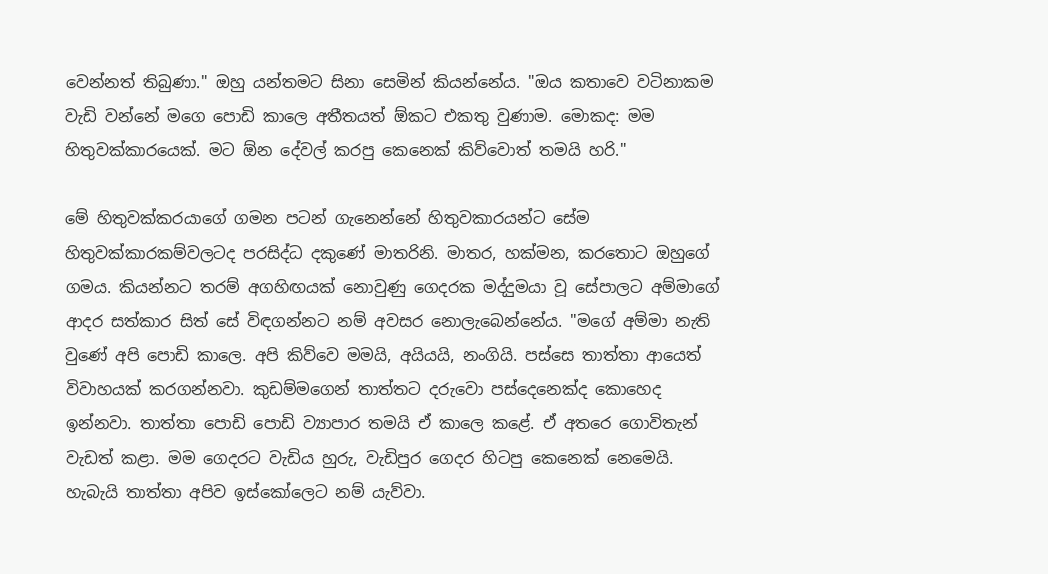වෙන්නත් තිබුණා." ඔහු යන්තමට සිනා සෙමින් කියන්නේය. "ඔය කතාවෙ වටිනාකම වැඩි වන්නේ මගෙ පොඩි කාලෙ අතීතයත් ඕකට එකතු වුණාම. මොකද: මම හිතුවක්කාරයෙක්. මට ඕන දේවල් කරපු කෙනෙක් කිව්වොත් තමයි හරි."

මේ හිතුවක්කරයාගේ ගමන පටන් ගැනෙන්නේ හිතුවකාරයන්ට සේම හිතුවක්කාරකම්වලටද පරසිද්ධ දකුණේ මාතරිනි. මාතර, හක්මන, කරතොට ඔහුගේ ගමය. කියන්නට තරම් අගහිඟයක් නොවුණු ගෙදරක මද්දුමයා වූ සේපාලට අම්මාගේ ආදර සත්කාර සිත් සේ විඳගන්නට නම් අවසර නොලැබෙන්නේය. "මගේ අම්මා නැති වුණේ අපි පොඩි කාලෙ. අපි කිව්වෙ මමයි, අයියයි, නංගියි. පස්සෙ තාත්තා ආයෙත් විවාහයක් කරගන්නවා. කුඩම්මගෙන් තාත්තට දරුවො පස්දෙනෙක්ද කොහෙද ඉන්නවා. තාත්තා පොඩි පොඩි ව්‍යාපාර තමයි ඒ කාලෙ කළේ. ඒ අතරෙ ගොවිතැන් වැඩත් කළා. මම ගෙදරට වැඩිය හුරු, වැඩිපුර ගෙදර හිටපු කෙනෙක් නෙමෙයි. හැබැයි තාත්තා අපිව ඉස්කෝලෙට නම් යැව්වා.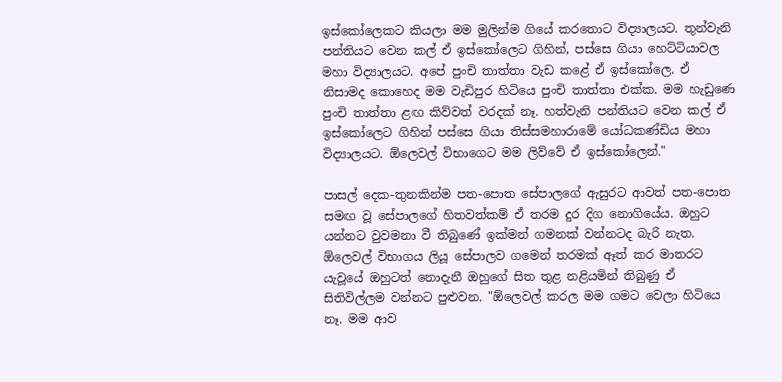ඉස්කෝලෙකට කියලා මම මුලින්ම ගියේ කරතොට විද්‍යාලයට. තුන්වැනි පන්තියට වෙන කල් ඒ ඉස්කෝලෙට ගිහින්, පස්සෙ ගියා හෙට්ටියාවල මහා විද්‍යාලයට. අපේ පුංචි තාත්තා වැඩ කළේ ඒ ඉස්කෝලෙ. ඒ නිසාමද කොහෙද මම වැඩිපුර හිටියෙ පුංචි තාත්තා එක්ක. මම හැඩුණෙ පුංචි තාත්තා ළඟ කිව්වත් වරදක් නෑ. හත්වැනි පන්තියට වෙන කල් ඒ ඉස්කෝලෙට ගිහින් පස්සෙ ගියා තිස්සමහාරාමේ යෝධකණ්ඩිය මහා විද්‍යාලයට. ඕලෙවල් විභාගෙට මම ලිව්වේ ඒ ඉස්කෝලෙන්."

පාසල් දෙක-තුනකින්ම පත-පොත සේපාලගේ ඇසුරට ආවත් පත-පොත සමඟ වූ සේපාලගේ හිතවත්කම් ඒ තරම දුර දිග නොගියේය. ඔහුට යන්නට වුවමනා වී තිබුණේ ඉක්මන් ගමනක් වන්නටද බැරි නැත. ඕලෙවල් විභාගය ලියූ සේපාලව ගමෙන් තරමක් ඈත් කර මාතරට යැවූයේ ඔහුටත් නොදැනී ඔහුගේ සිත තුළ නළියමින් තිබුණු ඒ සිතිවිල්ලම වන්නට පුළුවන. "ඕලෙවල් කරල මම ගමට වෙලා හිටියෙ නෑ. මම ආව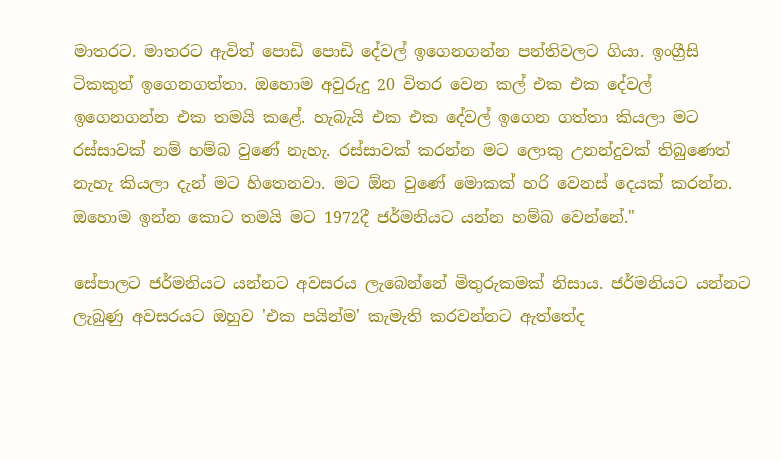මාතරට. මාතරට ඇවිත් පොඩි පොඩි දේවල් ඉගෙනගන්න පන්තිවලට ගියා. ඉංග්‍රීසි ටිකකුත් ඉගෙනගත්තා. ඔහොම අවුරුදු 20 විතර වෙන කල් එක එක දේවල් ඉගෙනගන්න එක තමයි කළේ. හැබැයි එක එක දේවල් ඉගෙන ගත්තා කියලා මට රස්සාවක් නම් හම්බ වුණේ නැහැ. රස්සාවක් කරන්න මට ලොකු උනන්දුවක් තිබුණෙත් නැහැ කියලා දැන් මට හිතෙනවා. මට ඕන වුණේ මොකක් හරි වෙනස් දෙයක් කරන්න. ඔහොම ඉන්න කොට තමයි මට 1972දී ජර්මනියට යන්න හම්බ වෙන්නේ."

සේපාලට ජර්මනියට යන්නට අවසරය ලැබෙන්නේ මිතුරුකමක් නිසාය. ජර්මනියට යන්නට ලැබුණු අවසරයට ඔහුව 'එක පයින්ම' කැමැති කරවන්නට ඇත්තේද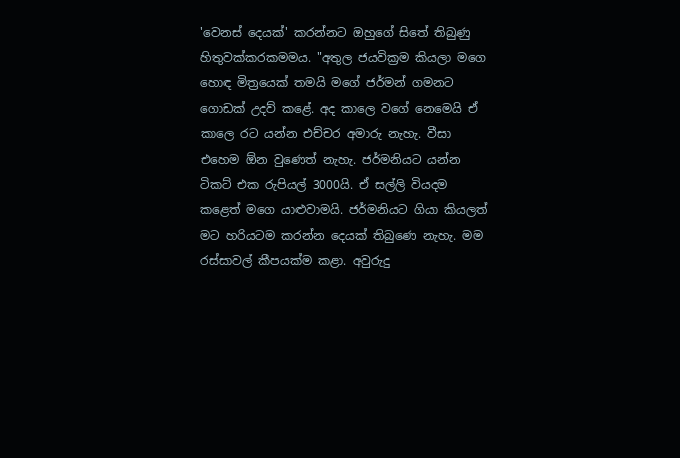'වෙනස් දෙයක්' කරන්නට ඔහුගේ සිතේ තිබුණු හිතුවක්කරකමමය. "අතුල ජයවික්‍රම කියලා මගෙ හොඳ මිත්‍රයෙක් තමයි මගේ ජර්මන් ගමනට ගොඩක් උදව් කළේ. අද කාලෙ වගේ නෙමෙයි ඒ කාලෙ රට යන්න එච්චර අමාරු නැහැ. වීසා එහෙම ඕන වුණෙත් නැහැ. ජර්මනියට යන්න ටිකට් එක රුපියල් 3000යි. ඒ සල්ලි වියදම කළෙත් මගෙ යාළුවාමයි. ජර්මනියට ගියා කියලත් මට හරියටම කරන්න දෙයක් තිබුණෙ නැහැ. මම රස්සාවල් කීපයක්ම කළා. අවුරුදු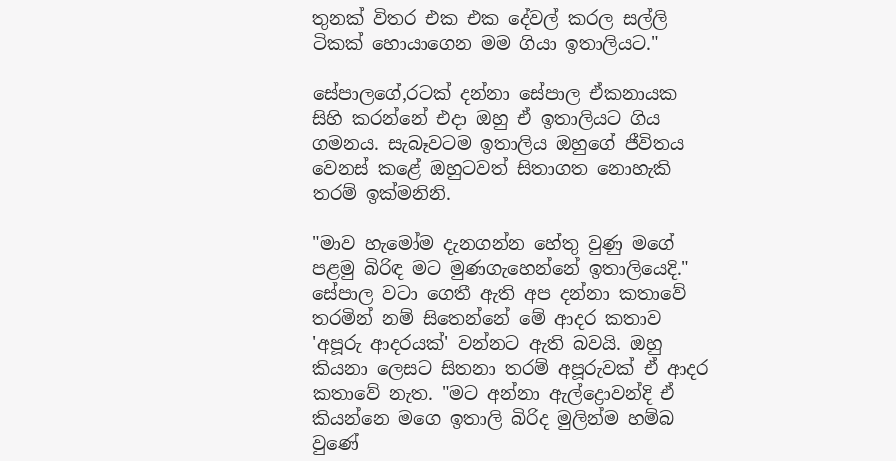තුනක් විතර එක එක දේවල් කරල සල්ලි ටිකක් හොයාගෙන මම ගියා ඉතාලියට."

සේපාලගේ,රටක් දන්නා සේපාල ඒකනායක සිහි කරන්නේ එදා ඔහු ඒ ඉතාලියට ගිය ගමනය. සැබෑවටම ඉතාලිය ඔහුගේ ජීවිතය වෙනස් කළේ ඔහුටවත් සිතාගත නොහැකි තරම් ඉක්මනිනි.

"මාව හැමෝම දැනගන්න හේතු වුණු මගේ පළමු බිරිඳ මට මුණගැහෙන්නේ ඉතාලියෙදි." සේපාල වටා ගෙතී ඇති අප දන්නා කතාවේ තරමින් නම් සිතෙන්නේ මේ ආදර කතාව 'අපූරු ආදරයක්' වන්නට ඇති බවයි. ඔහු කියනා ලෙසට සිතනා තරම් අපූරුවක් ඒ ආදර කතාවේ නැත. "මට අන්නා ඇල්ද්‍රොවන්දි ඒ කියන්නෙ මගෙ ඉතාලි බිරිද මුලින්ම හම්බ වුණේ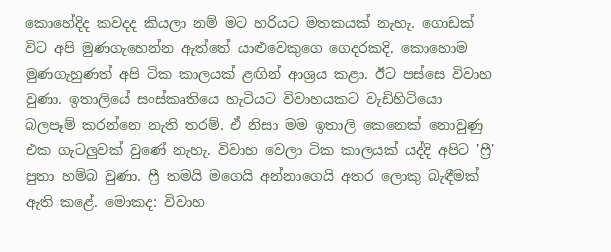කොහේදිද කවදද කියලා නම් මට හරියට මතකයක් නැහැ. ගොඩක් විට අපි මුණගැහෙන්න ඇත්තේ යාළුවෙකුගෙ ගෙදරකදි. කොහොම මුණගැහුණත් අපි ටික කාලයක් ළඟින් ආශ්‍රය කළා. ඊට පස්සෙ විවාහ වුණා. ඉතාලියේ සංස්කෘතියෙ හැටියට විවාහයකට වැඩිහිටියො බලපෑම් කරන්නෙ නැති තරම්. ඒ නිසා මම ඉතාලි කෙනෙක් නොවුණු එක ගැටලුවක් වුණේ නැහැ. විවාහ වෙලා ටික කාලයක් යද්දි අපිට 'ෆ්‍රී' පුතා හම්බ වුණා. ෆ්‍රී තමයි මගෙයි අන්නාගෙයි අතර ලොකු බැඳීමක් ඇති කළේ. මොකද: විවාහ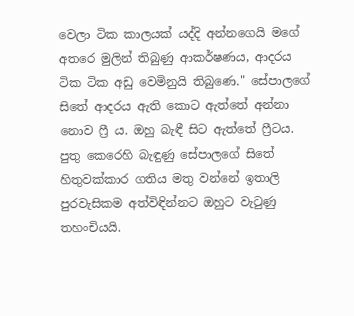වෙලා ටික කාලයක් යද්දි අන්නගෙයි මගේ අතරෙ මුලින් තිබුණු ආකර්ෂණය, ආදරය ටික ටික අඩු වෙමිනුයි තිබුණෙ." සේපාලගේ සිතේ ආදරය ඇති කොට ඇත්තේ අන්නා නොව ෆ්‍රී ය. ඔහු බැඳී සිට ඇත්තේ ෆ්‍රීටය. පුතු කෙරෙහි බැඳුණු සේපාලගේ සිතේ හිතුවක්කාර ගතිය මතු වන්නේ ඉතාලි පුරවැසිකම අත්විඳින්නට ඔහුට වැටුණු තහංචියයි.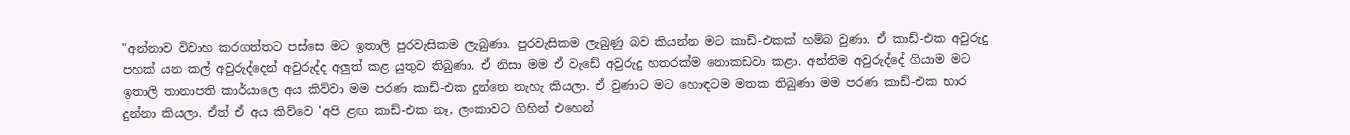"අන්නාව විවාහ කරගත්තට පස්සෙ මට ඉතාලි පුරවැසිකම ලැබුණා. පුරවැසිකම ලැබුණු බව කියන්න මට කාඩ්-එකක් හම්බ වුණා. ඒ කාඩ්-එක අවුරුදු පහක් යන කල් අවුරුද්දෙන් අවුරුද්ද අලුත් කළ යුතුව තිබුණා. ඒ නිසා මම ඒ වැඩේ අවුරුදු හතරක්ම නොකඩවා කළා. අන්තිම අවුරුද්දේ ගියාම මට ඉතාලි තානාපති කාර්යාලෙ අය කිව්වා මම පරණ කාඩ්-එක දුන්නෙ නැහැ කියලා. ඒ වුණාට මට හොඳටම මතක තිබුණා මම පරණ කාඩ්-එක භාර දුන්නා කියලා. ඒත් ඒ අය කිව්වෙ 'අපි ළඟ කාඩ්-එක නෑ, ලංකාවට ගිහින් එහෙන්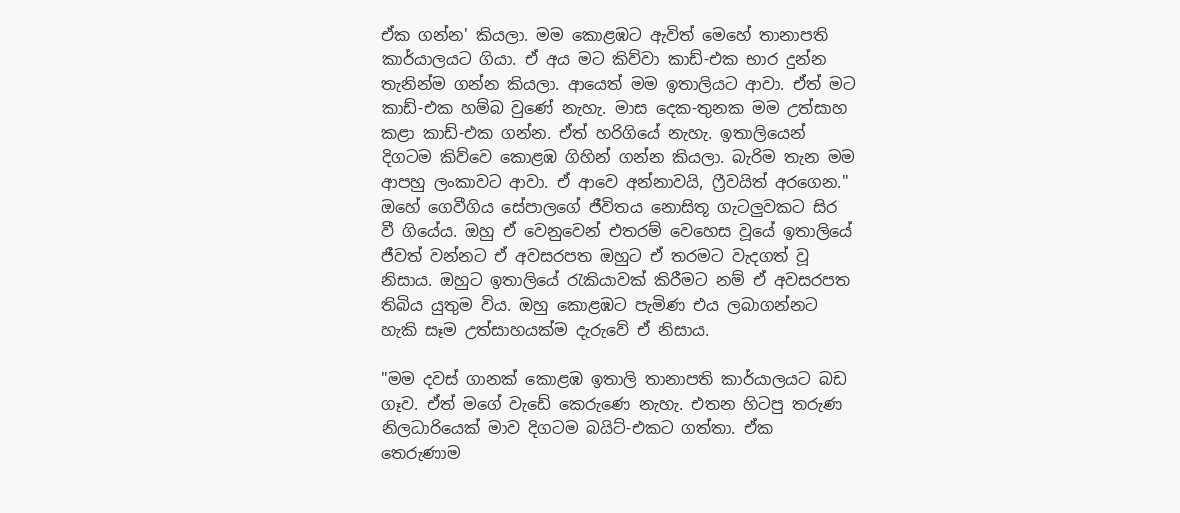ඒක ගන්න' කියලා. මම කොළඹට ඇවිත් මෙහේ තානාපති කාර්යාලයට ගියා. ඒ අය මට කිව්වා කාඩ්-එක භාර දුන්න තැනින්ම ගන්න කියලා. ආයෙත් මම ඉතාලියට ආවා. ඒත් මට කාඩ්-එක හම්බ වුණේ නැහැ. මාස දෙක-තුනක මම උත්සාහ කළා කාඩ්-එක ගන්න. ඒත් හරිගියේ නැහැ. ඉතාලියෙන් දිගටම කිව්වෙ කොළඹ ගිහින් ගන්න කියලා. බැරිම තැන මම ආපහු ලංකාවට ආවා. ඒ ආවෙ අන්නාවයි, ෆ්‍රීවයිත් අරගෙන." ඔහේ ගෙවීගිය සේපාලගේ ජීවිතය නොසිතූ ගැටලුවකට සිර වී ගියේය. ඔහු ඒ වෙනුවෙන් එතරම් වෙහෙස වූයේ ඉතාලියේ ජීවත් වන්නට ඒ අවසරපත ඔහුට ඒ තරමට වැදගත් වූ නිසාය. ඔහුට ඉතාලියේ රැකියාවක් කිරීමට නම් ඒ අවසරපත තිබිය යුතුම විය. ඔහු කොළඹට පැමිණ එය ලබාගන්නට හැකි සෑම උත්සාහයක්ම දැරුවේ ඒ නිසාය.

"මම දවස් ගානක් කොළඹ ඉතාලි තානාපති කාර්යාලයට බඩ ගෑව. ඒත් මගේ වැඩේ කෙරුණෙ නැහැ. එතන හිටපු තරුණ නිලධාරියෙක් මාව දිගටම බයිට්-එකට ගත්තා. ඒක තෙරුණාම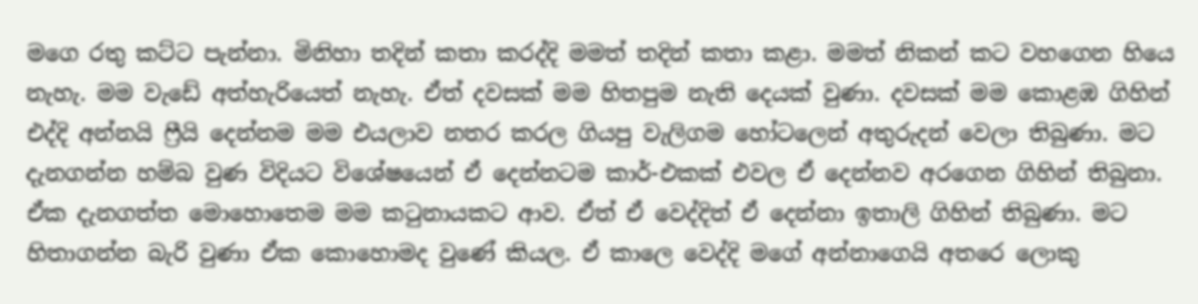මගෙ රතු කට්ට පැන්නා. මිනිහා තදින් කතා කරද්දි මමත් තදින් කතා කළා. මමත් නිකන් කට වහගෙන හියෙ නැහැ. මම වැඩේ අත්හැරියෙත් නැහැ. ඒත් දවසක් මම හිතපුම නැති දෙයක් වුණා. දවසක් මම කොළඹ ගිහින් එද්දි අන්නයි ෆ්‍රීයි දෙන්නම මම එයලාව නතර කරල ගියපු වැලිගම හෝටලෙන් අතුරුදන් වෙලා තිබුණා. මට දැනගන්න හම්බ වුණ විදියට විශේෂයෙන් ඒ දෙන්නටම කාර්-එකක් එවල ඒ දෙන්නව අරගෙන ගිහින් තිබුනා. ඒක දැනගත්ත මොහොතෙම මම කටුනායකට ආව. ඒත් ඒ වෙද්දිත් ඒ දෙන්නා ඉතාලි ගිහින් තිබුණා. මට හිතාගන්න බැරි වුණා ඒක කොහොමද වුණේ කියල. ඒ කාලෙ වෙද්දි මගේ අන්නාගෙයි අතරෙ ලොකු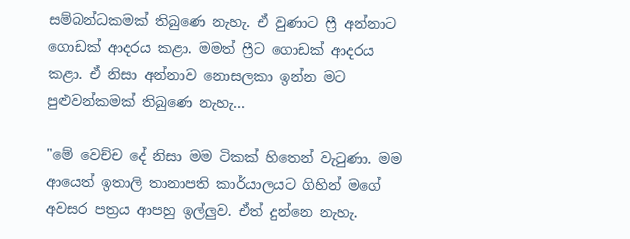සම්බන්ධකමක් තිබුණෙ නැහැ. ඒ වුණාට ෆ්‍රී අන්නාට ගොඩක් ආදරය කළා. මමත් ෆ්‍රීට ගොඩක් ආදරය කළා. ඒ නිසා අන්නාව නොසලකා ඉන්න මට පුළුවන්කමක් තිබුණෙ නැහැ...

"මේ වෙච්ච දේ නිසා මම ටිකක් හිතෙන් වැටුණා. මම ආයෙත් ඉතාලි තානාපති කාර්යාලයට ගිහින් මගේ අවසර පත්‍රය ආපහු ඉල්ලුව. ඒත් දුන්නෙ නැහැ.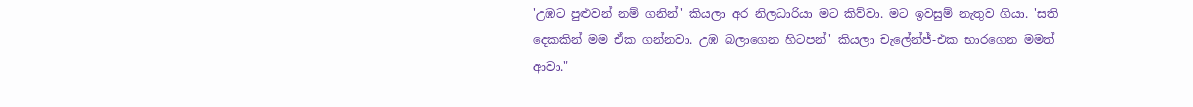'උඹට පුළුවන් නම් ගනින්' කියලා අර නිලධාරියා මට කිව්වා. මට ඉවසුම් නැතුව ගියා. 'සති දෙකකින් මම ඒක ගන්නවා. උඹ බලාගෙන හිටපන්' කියලා චැලේන්ජ්-එක භාරගෙන මමත් ආවා."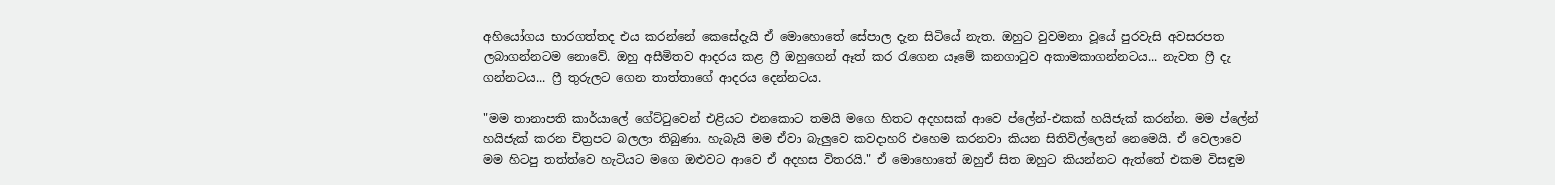අහියෝගය භාරගත්තද එය කරන්නේ කෙසේදැයි ඒ මොහොතේ සේපාල දැන සිටියේ නැත. ඔහුට වුවමනා වූයේ පුරවැසි අවසරපත ලබාගන්නටම නොවේ. ඔහු අසීමිතව ආදරය කළ ෆ්‍රී ඔහුගෙන් ඈත් කර රැගෙන යෑමේ කනගාටුව අකාමකාගන්නටය... නැවත ෆ්‍රී දැ ගන්නටය... ෆ්‍රී තුරුලට ගෙන තාත්තාගේ ආදරය දෙන්නටය.

"මම තානාපති කාර්යාලේ ගේට්ටුවෙන් එළියට එනකොට තමයි මගෙ හිතට අදහසක් ආවෙ ප්ලේන්-එකක් හයිජැක් කරන්න. මම ප්ලේන් හයිජැක් කරන චිත්‍රපට බලලා තිබුණා. හැබැයි මම ඒවා බැලුවෙ කවදාහරි එහෙම කරනවා කියන සිතිවිල්ලෙන් නෙමෙයි. ඒ වෙලාවෙ මම හිටපු තත්ත්වෙ හැටියට මගෙ ඔළුවට ආවෙ ඒ අදහස විතරයි." ඒ මොහොතේ ඔහුඒ සිත ඔහුට කියන්නට ඇත්තේ එකම විසඳුම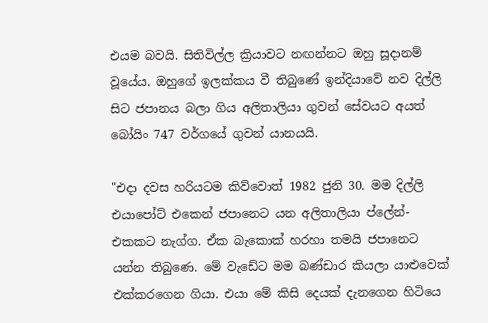එයම බවයි. සිතිවිල්ල ක්‍රියාවට නඟන්නට ඔහු සූදානම් වූයේය. ඔහුගේ ඉලක්කය වී තිබුණේ ඉන්දියාවේ නව දිල්ලි සිට ජපානය බලා ගිය අලිතාලියා ගුවන් සේවයට අයත් බෝයිං 747 වර්ගයේ ගුවන් යානයයි.

"එදා දවස හරියටම කිව්වොත් 1982 ජුනි 30. මම දිල්ලි එයාපෝට් එකෙන් ජපානෙට යන අලිතාලියා ප්ලේන්-එකකට නැග්ග. ඒක බැකොක් හරහා තමයි ජපානෙට යන්න තිබුණෙ. මේ වැඩේට මම බණ්ඩාර කියලා යාළුවෙක් එක්කරගෙන ගියා. එයා මේ කිසි දෙයක් දැනගෙන හිටියෙ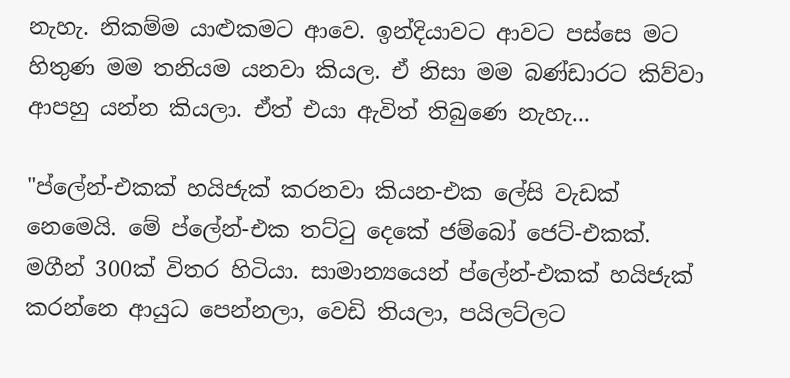නැහැ. නිකම්ම යාළුකමට ආවෙ. ඉන්දියාවට ආවට පස්සෙ මට හිතුණ මම තනියම යනවා කියල. ඒ නිසා මම බණ්ඩාරට කිව්වා ආපහු යන්න කියලා. ඒත් එයා ඇවිත් තිබුණෙ නැහැ...

"ප්ලේන්-එකක් හයිජැක් කරනවා කියන-එක ලේසි වැඩක් නෙමෙයි. මේ ප්ලේන්-එක තට්ටු දෙකේ ජම්බෝ ජෙට්-එකක්. මගීන් 300ක් විතර හිටියා. සාමාන්‍යයෙන් ප්ලේන්-එකක් හයිජැක් කරන්නෙ ආයුධ පෙන්නලා, වෙඩි තියලා, පයිලට්ලට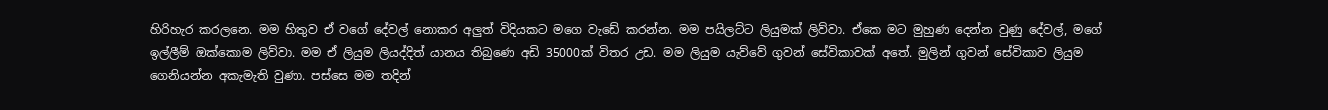හිරිහැර කරලනෙ. මම හිතුව ඒ වගේ දේවල් නොකර අලුත් විදියකට මගෙ වැඩේ කරන්න. මම පයිලට්ට ලියුමක් ලිව්වා. ඒකෙ මට මුහුණ දෙන්න වුණු දේවල්, මගේ ඉල්ලීම් ඔක්කොම ලිව්වා. මම ඒ ලියුම ලියද්දිත් යානය තිබුණෙ අඩි 35000ක් විතර උඩ. මම ලියුම යැව්වේ ගුවන් සේවිකාවක් අතේ. මුලින් ගුවන් සේවිකාව ලියුම ගෙනියන්න අකැමැති වුණා. පස්සෙ මම තදින්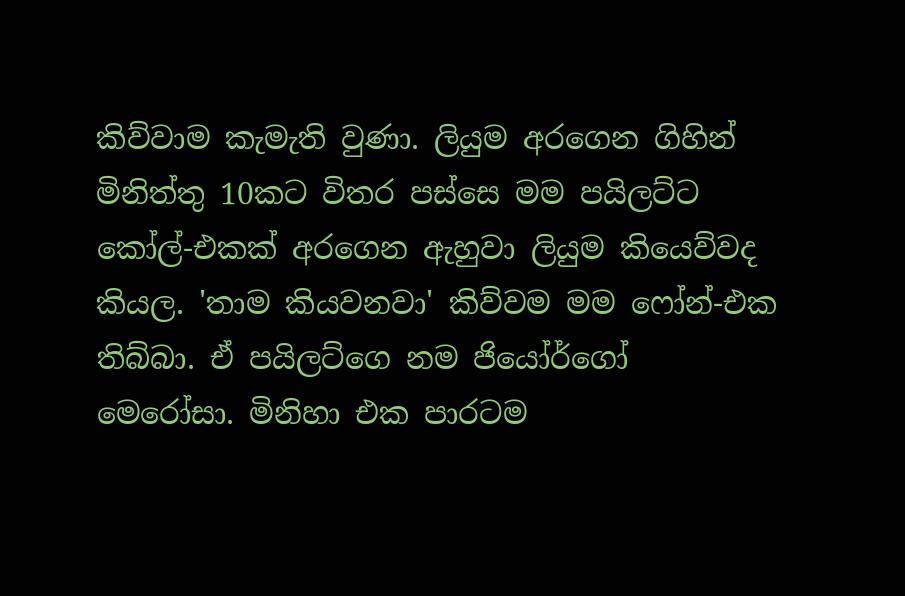කිව්වාම කැමැති වුණා. ලියුම අරගෙන ගිහින් මිනිත්තු 10කට විතර පස්සෙ මම පයිලට්ට කෝල්-එකක් අරගෙන ඇහුවා ලියුම කියෙව්වද කියල. 'තාම කියවනවා' කිව්වම මම ෆෝන්-එක තිබ්බා. ඒ පයිලට්ගෙ නම ජියෝර්ගෝ මෙරෝසා. මිනිහා එක පාරටම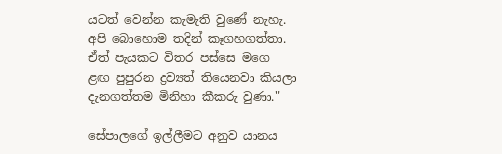යටත් වෙන්න කැමැති වුණේ නැහැ. අපි බොහොම තදින් කෑගහගත්තා. ඒත් පැයකට විතර පස්සෙ මගෙ ළඟ පුපුරන ද්‍රව්‍යත් තියෙනවා කියලා දැනගත්තම මිනිහා කීකරු වුණා."

සේපාලගේ ඉල්ලීමට අනුව යානය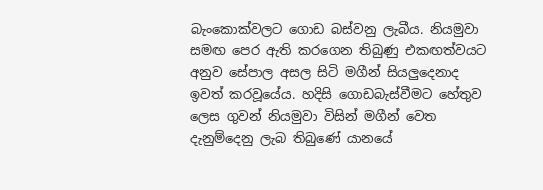බැංකොක්වලට ගොඩ බස්වනු ලැබීය. නියමුවා සමඟ පෙර ඇති කරගෙන තිබුණු එකඟත්වයට අනුව සේපාල අසල සිටි මගීන් සියලුදෙනාද ඉවත් කරවූයේය. හදිසි ගොඩබැස්වීමට හේතුව ලෙස ගුවන් නියමුවා විසින් මගීන් වෙත දැනුම්දෙනු ලැබ තිබුණේ යානයේ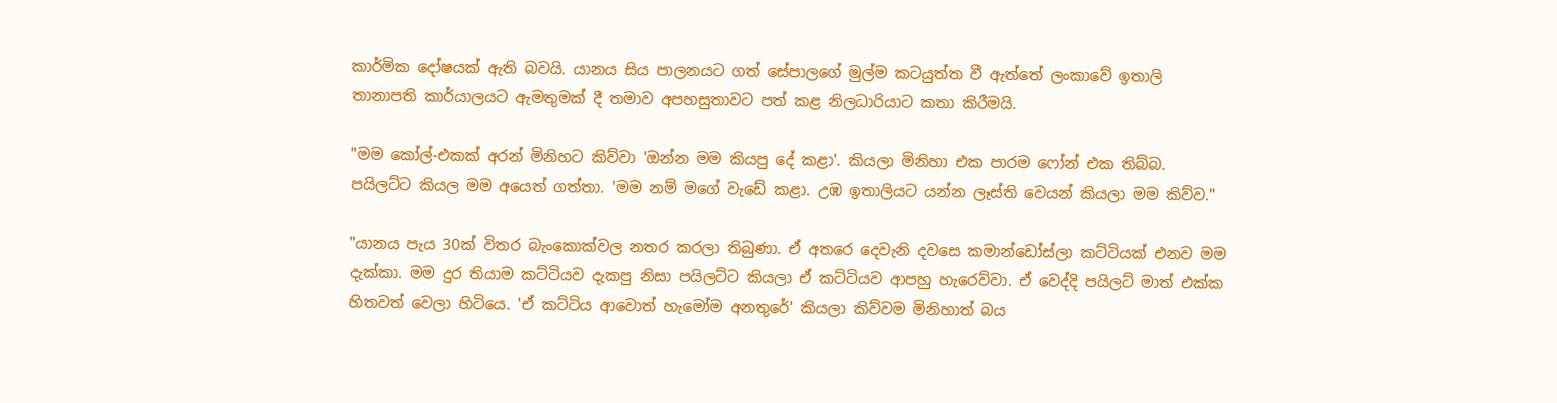කාර්මික දෝෂයක් ඇති බවයි. යානය සිය පාලනයට ගත් සේපාලගේ මුල්ම කටයුත්ත වී ඇත්තේ ලංකාවේ ඉතාලි තානාපති කාර්යාලයට ඇමතුමක් දී තමාව අපහසුතාවට පත් කළ නිලධාරියාට කතා කිරීමයි.

"මම කෝල්-එකක් අරන් මිනිහට කිව්වා 'ඔන්න මම කියපු දේ කළා'. කියලා මිනිහා එක පාරම ෆෝන් එක තිබ්බ. පයිලට්ට කියල මම අයෙත් ගත්තා. 'මම නම් මගේ වැඩේ කළා. උඹ ඉතාලියට යන්න ලෑස්ති වෙයන් කියලා මම කිව්ව."

"යානය පැය 30ක් විතර බැංකොක්වල නතර කරලා තිබුණා. ඒ අතරෙ දෙවැනි දවසෙ කමාන්ඩෝස්ලා කට්ටියක් එනව මම දැක්කා. මම දුර තියාම කට්ටියව දැකපු නිසා පයිලට්ට කියලා ඒ කට්ටියව ආපහු හැරෙව්වා. ඒ වෙද්දි පයිලට් මාත් එක්ක හිතවත් වෙලා හිටියෙ. 'ඒ කට්ටිය ආවොත් හැමෝම අනතුරේ' කියලා කිව්වම මිනිහාත් බය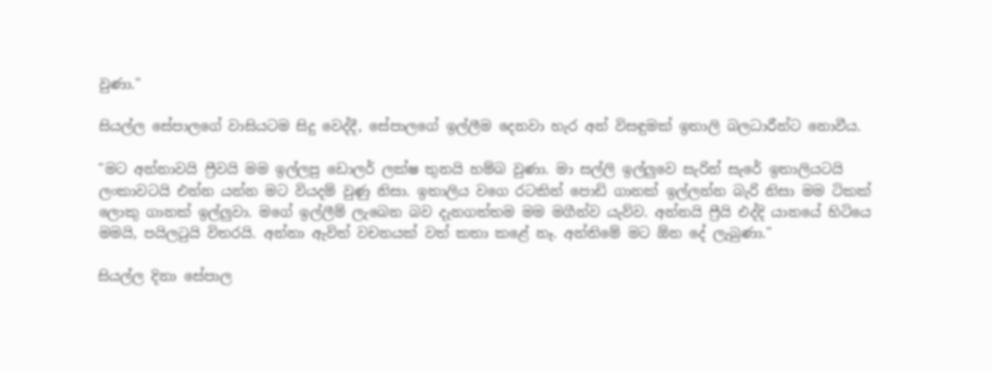වුණා."

සියල්ල සේපාලගේ වාසියටම සිදු වෙද්දී, සේපාලගේ ඉල්ලීම දෙනවා හැර අන් විසඳුමක් ඉතාලි බලධාරීන්ට නොවීය.

"මට අන්නාවයි ෆ්‍රීවයි මම ඉල්ලපු ඩොලර් ලක්ෂ තුනයි හම්බ වුණා. මා සල්ලි ඉල්ලුවෙ සැරින් සැරේ ඉතාලියටයි ලංකාවටයි එන්න යන්න මට වියදම් වුණු නිසා. ඉතාලිය වගෙ රටකින් පොඩි ගානක් ඉල්ලන්න බැරි නිසා මම ටිකක් ලොකු ගානක් ඉල්ලුවා. මගේ ඉල්ලීම් ලැබෙන බව දැනගත්තම මම මගීන්ව යැව්ව. අන්නයි ෆ්‍රීයි එද්දි යානයේ හිටියෙ මමයි, පයිලටුයි විතරයි. අන්නා ඇවිත් වචනයක් වත් කතා කළේ නෑ. අන්තිමේ මට ඕන දේ ලැබුණා."

සියල්ල දිනා සේපාල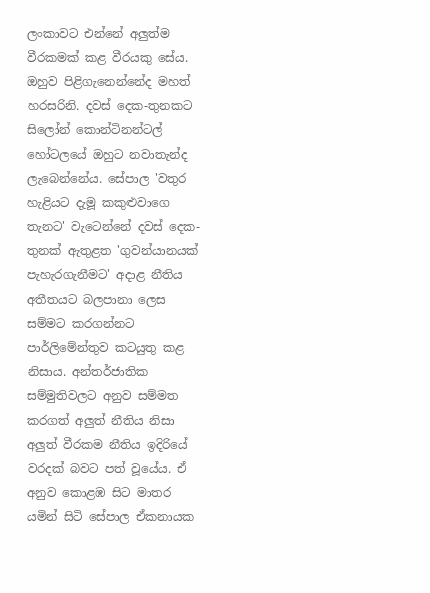ලංකාවට එන්නේ අලුත්ම වීරකමක් කළ වීරයකු සේය. ඔහුව පිළිගැනෙන්නේද මහත් හරසරිනි. දවස් දෙක-තුනකට සිලෝන් කොන්ටිනන්ටල් හෝටලයේ ඔහුට නවාතැන්ද ලැබෙන්නේය. සේපාල 'වතුර හැළියට දැමූ කකුළුවාගෙ තැනට' වැටෙන්නේ දවස් දෙක-තුනක් ඇතුළත 'ගුවන්යානයක් පැහැරගැනීමට' අදාළ නීතිය අතීතයට බලපානා ලෙස සම්මට කරගන්නට පාර්ලිමේන්තුව කටයුතු කළ නිසාය. අන්තර්ජාතික සම්මුතිවලට අනුව සම්මත කරගත් අලුත් නීතිය නිසා අලුත් වීරකම නීතිය ඉදිරියේ වරදක් බවට පත් වූයේය. ඒ අනුව කොළඹ සිට මාතර යමින් සිටි සේපාල ඒකනායක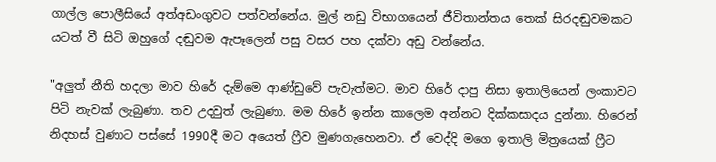ගාල්ල පොලීසියේ අත්අඩංගුවට පත්වන්නේය. මුල් නඩු විභාගයෙන් ජීවිතාන්තය තෙක් සිරදඬුවමකට යටත් වී සිටි ඔහුගේ දඬුවම ඇපෑලෙන් පසු වසර පහ දක්වා අඩු වන්නේය.

"අලුත් නීති හදලා මාව හිරේ දැම්මෙ ආණ්ඩුවේ පැවැත්මට. මාව හිරේ දාපු නිසා ඉතාලියෙන් ලංකාවට පිටි නැවක් ලැබුණා. තව උදවුත් ලැබුණා. මම හිරේ ඉන්න කාලෙම අන්නට දික්කසාදය දුන්නා. හිරෙන් නිදහස් වුණාට පස්සේ 1990දී මට අයෙත් ෆ්‍රීව මුණගැහෙනවා. ඒ වෙද්දි මගෙ ඉතාලි මිත්‍රයෙක් ෆ්‍රීට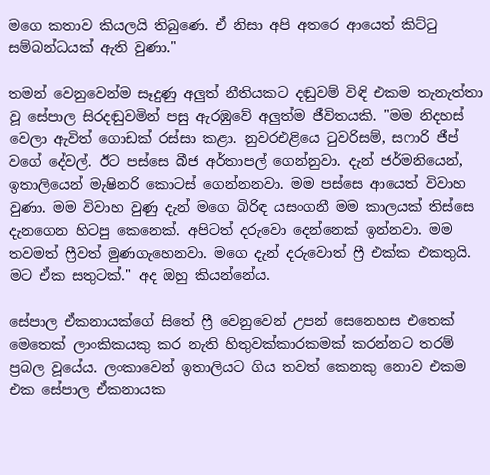මගෙ කතාව කියලයි තිබුණෙ. ඒ නිසා අපි අතරෙ ආයෙත් කිට්ටු සම්බන්ධයක් ඇති වුණා."

තමන් වෙනුවෙන්ම සෑදුණු අලුත් නීතියකට දඬුවම් විඳි එකම තැනැත්තා වූ සේපාල සිරදඬුවමින් පසු ඇරඹුවේ අලුත්ම ජීවිතයකි. "මම නිදහස් වෙලා ඇවිත් ගොඩක් රස්සා කළා. නුවරඑළියෙ ටුවරිසම්, සෆාරි ජීප් වගේ දේවල්. ඊට පස්සෙ බීජ අර්තාපල් ගෙන්නුවා. දැන් ජර්මනියෙන්, ඉතාලියෙන් මැෂිනරි කොටස් ගෙන්නනවා. මම පස්සෙ ආයෙත් විවාහ වුණා. මම විවාහ වුණු දැන් මගෙ බිරිඳ යසංගනී මම කාලයක් තිස්සෙ දැනගෙන හිටපු කෙනෙක්. අපිටත් දරුවො දෙන්නෙක් ඉන්නවා. මම තවමත් ෆ්‍රීවත් මුණගැහෙනවා. මගෙ දැන් දරුවොත් ෆ්‍රී එක්ක එකතුයි. මට ඒක සතුටක්." අද ඔහු කියන්නේය.

සේපාල ඒකනායක්ගේ සිතේ ෆ්‍රී වෙනුවෙන් උපන් සෙනෙහස එතෙක් මෙතෙක් ලාංකිකයකු කර නැති හිතුවක්කාරකමක් කරන්නට තරම් ප්‍රබල වූයේය. ලංකාවෙන් ඉතාලියට ගිය තවත් කෙනකු නොව එකම එක සේපාල ඒකනායක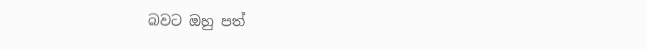බවට ඔහු පත්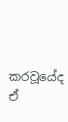කරවූයේද ඒ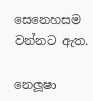සෙනෙහසම වන්නට ඇත.

නෙලූෂා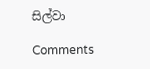සිල්වා

Comments